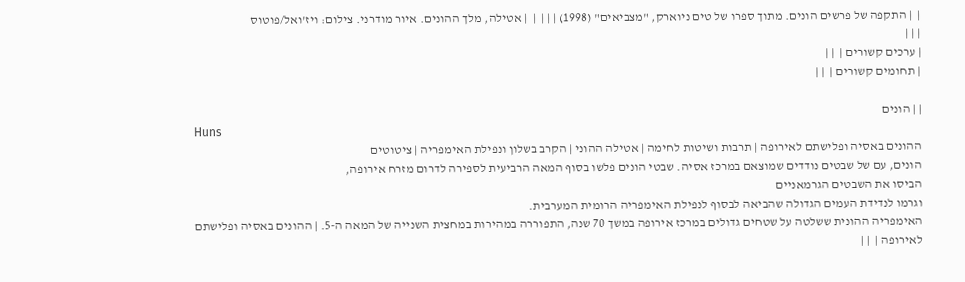|  | התקפה של פרשים הונים. מתוך ספרו של טים ניוארק, "מצביאים" (1998) | | |  |  | אטילה, מלך ההונים. איור מודרני. צילום: ויז'ואל/פוטוס
| | |
| ערכים קשורים |  | |
| תחומים קשורים |  | |

| | הונים
Huns
ההונים באסיה ופלישתם לאירופה | תרבות ושיטות לחימה | אטילה ההוני | הקרב בשלון ונפילת האימפריה | ציטוטים
הונים, עם של שבטים נודדים שמוצאם במרכז אסיה. שבטי הונים פלשו בסוף המאה הרביעית לספירה לדרום מזרח אירופה,
הביסו את השבטים הגרמאניים
וגרמו לנדידת העמים הגדולה שהביאה לבסוף לנפילת האימפריה הרומית המערבית.
האימפריה ההונית ששלטה על שטחים גדולים במרכז אירופה במשך 70 שנה, התפוררה במהירות במחצית השנייה של המאה ה-5. | ההונים באסיה ופלישתם לאירופה |  | |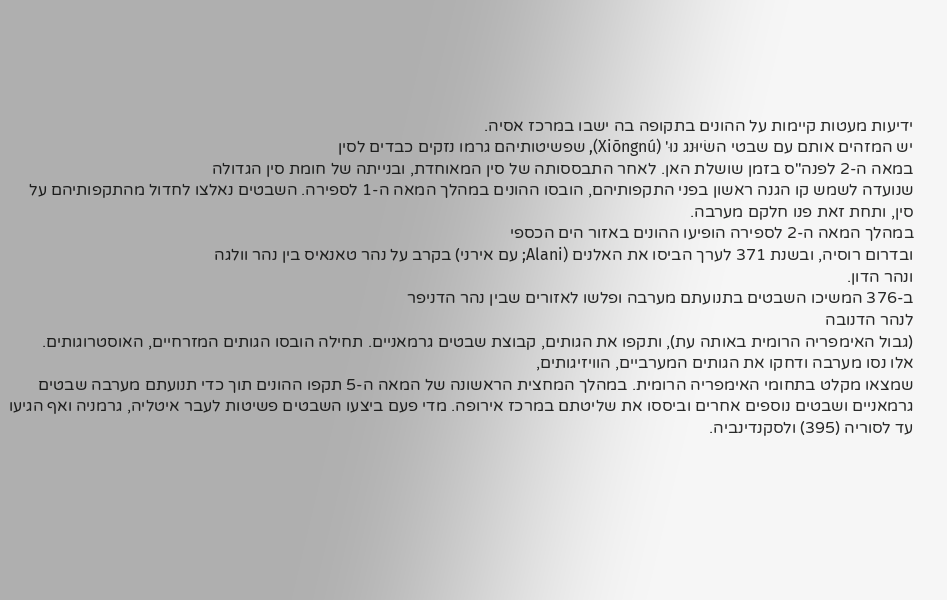ידיעות מעטות קיימות על ההונים בתקופה בה ישבו במרכז אסיה.
יש המזהים אותם עם שבטי השׂיוּנג נוּ' (Xiōngnú), שפשיטותיהם גרמו נזקים כבדים לסין
במאה ה-2 לפנה"ס בזמן שושלת האן. לאחר התבססותה של סין המאוחדת, ובנייתה של חומת סין הגדולה
שנועדה לשמש קו הגנה ראשון בפני התקפותיהם, הובסו ההונים במהלך המאה ה-1 לספירה. השבטים נאלצו לחדול מהתקפותיהם על סין, ותחת זאת פנו חלקם מערבה.
במהלך המאה ה-2 לספירה הופיעו ההונים באזור הים הכספי
ובדרום רוסיה, ובשנת 371 לערך הביסו את האלנים (Alani; עם אירני) בקרב על נהר טאנאיס בין נהר וולגה
ונהר הדון.
ב-376 המשיכו השבטים בתנועתם מערבה ופלשו לאזורים שבין נהר הדניפר
לנהר הדנובה
(גבול האימפריה הרומית באותה עת), ותקפו את הגותים, קבוצת שבטים גרמאניים. תחילה הובסו הגותים המזרחיים, האוסטרוגותים.
אלו נסו מערבה ודחקו את הגותים המערביים, הוויזיגותים,
שמצאו מקלט בתחומי האימפריה הרומית. במהלך המחצית הראשונה של המאה ה-5 תקפו ההונים תוך כדי תנועתם מערבה שבטים גרמאניים ושבטים נוספים אחרים וביססו את שליטתם במרכז אירופה. מדי פעם ביצעו השבטים פשיטות לעבר איטליה, גרמניה ואף הגיעו עד לסוריה (395) ולסקנדינביה.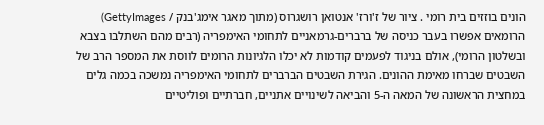הונים בוזזים בית רומי . ציור של ז'ורז' אנטואן רושגרוס (מתוך מאגר אימג'בנק / GettyImages)
הרומאים אפשרו בעבר כניסה של ברברים-גרמאניים לתחומי האימפריה (רבים מהם השתלבו בצבא ובשלטון הרומי), אולם בניגוד לפעמים קודמות לא יכלו הלגיונות הרומים לווסת את המספר הרב של השבטים שברחו מאימת ההונים. הגירת השבטים הברברים לתחומי האימפריה נמשכה בכמה גלים במחצית הראשונה של המאה ה-5 והביאה לשינויים אתניים, חברתיים ופוליטיים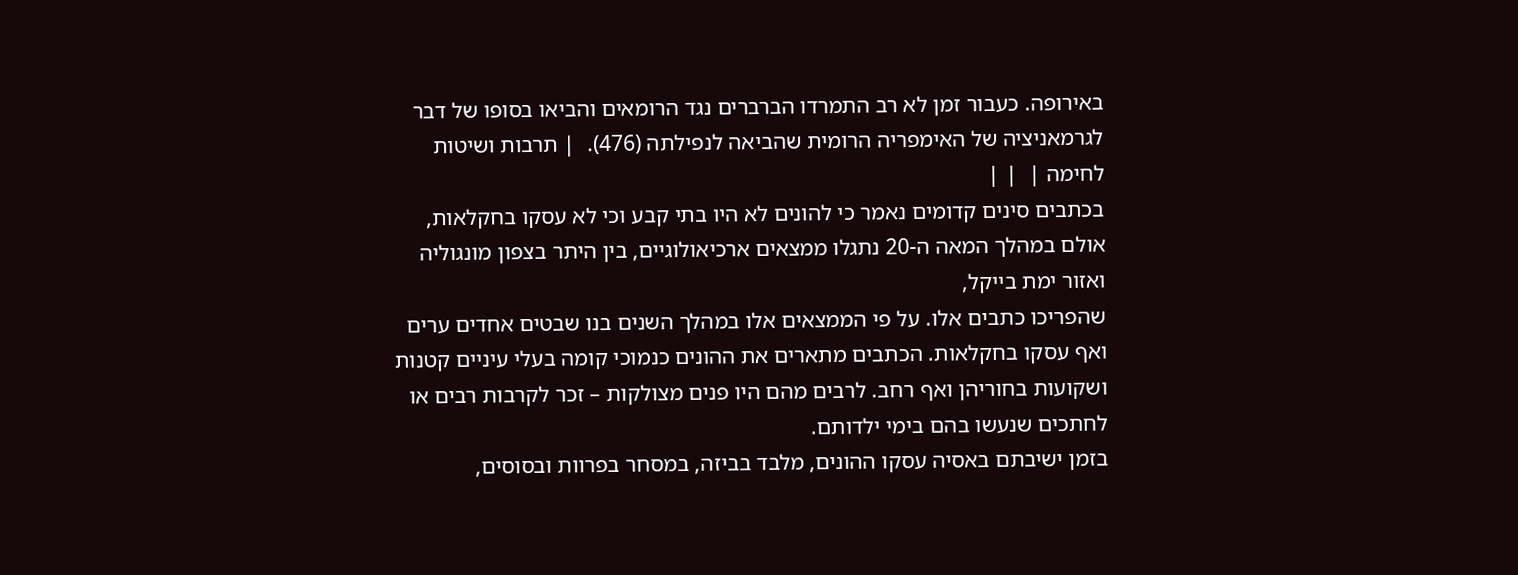באירופה. כעבור זמן לא רב התמרדו הברברים נגד הרומאים והביאו בסופו של דבר לגרמאניציה של האימפריה הרומית שהביאה לנפילתה (476).  | תרבות ושיטות לחימה |  | |
בכתבים סינים קדומים נאמר כי להונים לא היו בתי קבע וכי לא עסקו בחקלאות, אולם במהלך המאה ה-20 נתגלו ממצאים ארכיאולוגיים, בין היתר בצפון מונגוליה
ואזור ימת בייקל,
שהפריכו כתבים אלו. על פי הממצאים אלו במהלך השנים בנו שבטים אחדים ערים ואף עסקו בחקלאות. הכתבים מתארים את ההונים כנמוכי קומה בעלי עיניים קטנות ושקועות בחוריהן ואף רחב. לרבים מהם היו פנים מצולקות – זכר לקרבות רבים או לחתכים שנעשו בהם בימי ילדותם.
בזמן ישיבתם באסיה עסקו ההונים, מלבד בביזה, במסחר בפרוות ובסוסים,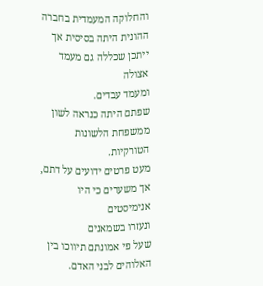והחלוקה המעמדית בחברה ההונית היתה בסיסית אך ייתכן שכללה גם מעמד אצולה
ומעמד עבדים.
שפתם היתה כנראה לשון ממשפחת הלשונות הטורקיות.
מעט פרטים ידועים על דתם, אך משערים כי היו אנימיסטים
ונעזרו בשמאנים
שעל פי אמונתם תיווכו בין האלוהים לבני האדם.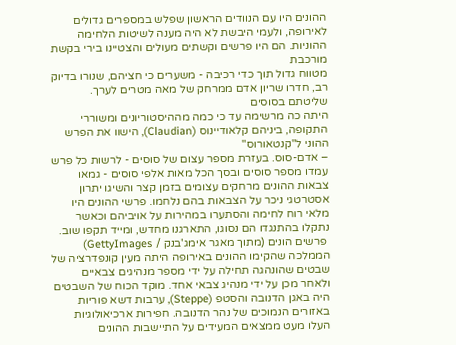ההונים היו עם הנוודים הראשון שפלש במספרים גדולים לאירופה, ולעמי היבשת לא היה מענה לשיטות הלחימה ההוניות. הם היו פרשים וקשתים מעולים והצטיינו בירי בקשת מורכבת
מטווח גדול תוך כדי רכיבה - משערים כי חציהם, שנורו בדיוק רב, חדרו שריון אדם ממרחק של מאה מטרים לערך. שליטתם בסוסים
היתה כה מרשימה עד כי כמה מההיסטוריונים ומשוררי התקופה, ביניהם קלאודיינוס (Claudian), הישוו את הפרש ההוני ל"קנטאורוס"
– אדם-סוס. בעזרת מספר עצום של סוסים - לרשות כל פרש עמדו מספר סוסים ובסך הכל מאות אלפי סוסים - גמאו צבאות ההונים מרחקים עצומים בזמן קצר והשיגו יתרון אסטרטגי ניכר על הצבאות בהם נלחמו. פרשי ההונים היו מלאי רוח לחימה והסתערו במהירות על אויביהם וכאשר נתקלו בהתנגדו הם נסוגו, התארגנו מחדש, ומייד תקפו שוב.
 פרשים הונים (מתוך מאגר אימג'בנק / GettyImages)
הממלכה שהקימו ההונים באירופה היתה מעין קונפדרציה של שבטים שהונהגה תחילה על ידי מספר מנהיגים צבאיים ולאחר מכן על ידי מנהיג צבאי אחד. מוקד הכוח של השבטים היה באגן הדנובה והסטפ (Steppe), ערבות דשא פוריות באזורים הנמוכים של נהר הדנובה. חפירות ארכיאולוגיות העלו מעט ממצאים המעידים על התיישבות ההונים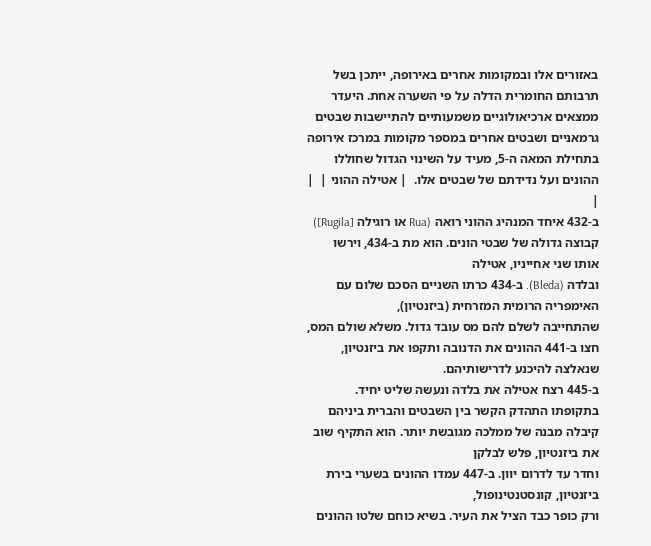באזורים אלו ובמקומות אחרים באירופה, ייתכן בשל תרבותם החומרית הדלה על פי השערה אחת. היעדר ממצאים ארכיאולוגיים משמעותיים להתיישבות שבטים גרמאניים ושבטים אחרים במספר מקומות במרכז אירופה בתחילת המאה ה-5, מעיד על השינוי הגדול שחוללו ההונים ועל נדידתם של שבטים אלו.  | אטילה ההוני |  | |
ב-432 איחד המנהיג ההוני רואה (Rua או רוגילה [Rugila]) קבוצה גדולה של שבטי הונים. הוא מת ב-434, וירשו אותו שני אחייניו, אטילה
ובלדה (Bleda). ב-434 כרתו השניים הסכם שלום עם האימפריה הרומית המזרחית (ביזנטיון),
שהתחייבה לשלם להם מס עובד גדול. משלא שולם המס, חצו ב-441 ההונים את הדנובה ותקפו את ביזנטיון, שנאלצה להיכנע לדרישותיהם.
ב-445 רצח אטילה את בלדה ונעשה שליט יחיד. בתקופתו התהדק הקשר בין השבטים והברית ביניהם קיבלה מבנה של ממלכה מגובשת יותר. הוא התקיף שוב את ביזנטיון, פלש לבלקן
וחדר עד לדרום יוון. ב-447 עמדו ההונים בשערי בירת ביזנטיון, קונסטנטינופול,
ורק כופר כבד הציל את העיר. בשיא כוחם שלטו ההונים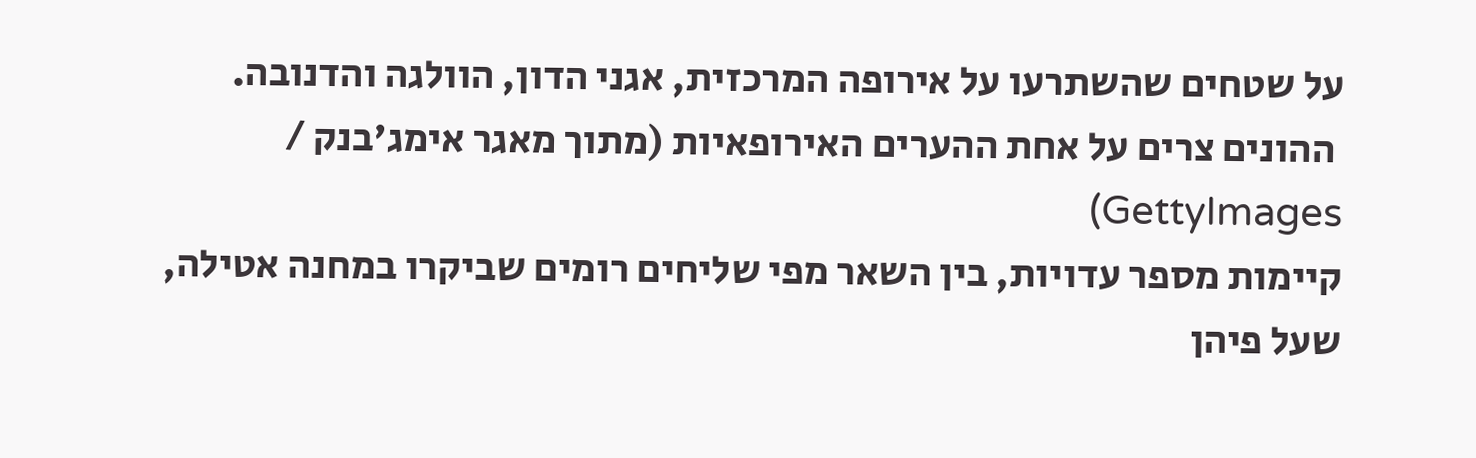על שטחים שהשתרעו על אירופה המרכזית, אגני הדון, הוולגה והדנובה.
 ההונים צרים על אחת ההערים האירופאיות (מתוך מאגר אימג'בנק / GettyImages)
קיימות מספר עדויות, בין השאר מפי שליחים רומים שביקרו במחנה אטילה, שעל פיהן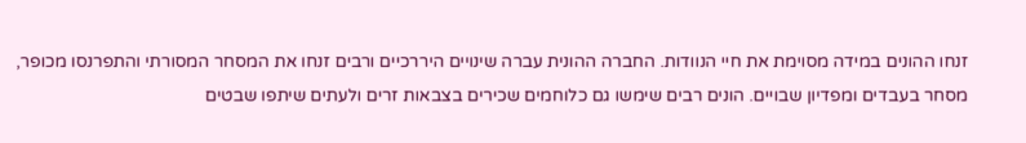זנחו ההונים במידה מסוימת את חיי הנוודות. החברה ההונית עברה שינויים היררכיים ורבים זנחו את המסחר המסורתי והתפרנסו מכופר, מסחר בעבדים ומפדיון שבויים. הונים רבים שימשו גם כלוחמים שכירים בצבאות זרים ולעתים שיתפו שבטים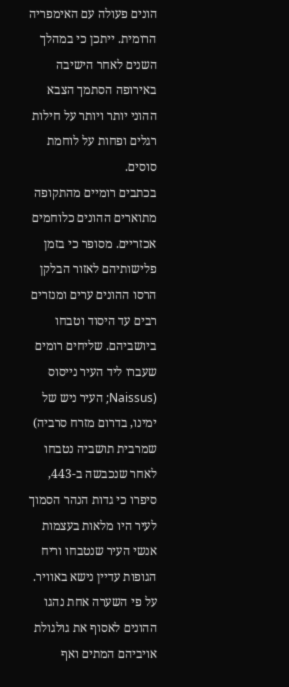הונים פעולה עם האימפריה הרומית. ייתכן כי במהלך השנים לאחר הישיבה באירופה הסתמך הצבא ההוני יותר ויותר על חילות רגלים ופחות על לוחמת סוסים.
בכתבים רומיים מהתקופה מתוארים ההונים כלוחמים אכזריים. מסופר כי בזמן פלישותיהם לאזור הבלקן הרסו ההונים ערים ומנזרים רבים עד היסוד וטבחו ביושביהם. שליחים רומים שעברו ליד העיר נייסוס (Naissus; העיר ניש של ימינו, בדרום מזרח סרביה) שמרבית תושביה נטבחו לאחר שנכבשה ב-443, סיפרו כי גדות הנהר הסמוך לעיר היו מלאות בעצמות אנשי העיר שנטבחו וריח הגופות עדיין נישא באוויר. על פי השערה אחת נהגו ההונים לאסוף את גולגולת אויביהם המתים ואף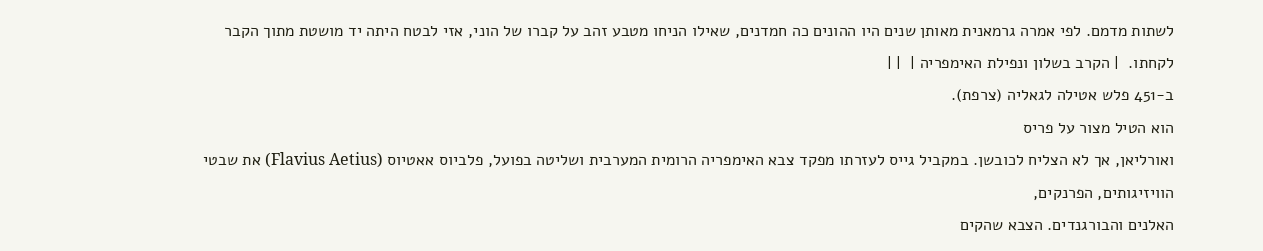לשתות מדמם. לפי אמרה גרמאנית מאותן שנים היו ההונים כה חמדנים, שאילו הניחו מטבע זהב על קברו של הוני, אזי לבטח היתה יד מושטת מתוך הקבר לקחתו.  | הקרב בשלון ונפילת האימפריה |  | |
ב-451 פלש אטילה לגאליה (צרפת).
הוא הטיל מצור על פריס
ואורליאן, אך לא הצליח לכובשן. במקביל גייס לעזרתו מפקד צבא האימפריה הרומית המערבית ושליטה בפועל, פלביוס אאטיוס (Flavius Aetius) את שבטי הוויזיגותים, הפרנקים,
האלנים והבורגנדים. הצבא שהקים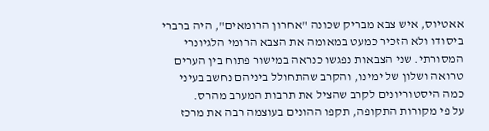אאטיוס, איש צבא מבריק שכונה "אחרון הרומאים", היה ברברי ביסודו ולא הזכיר כמעט במאומה את הצבא הרומי הלגיונרי המסורתי. שני הצבאות נפגשו כנראה במישור פתוח בין הערים טרואה ושלון של ימינו, והקרב שהתחולל ביניהם נחשב בעיני כמה היסטוריונים לקרב שהציל את תרבות המערב מהרס.
על פי מקורות התקופה, תקפו ההונים בעוצמה רבה את מרכז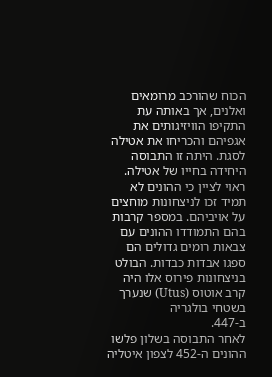הכוח שהורכב מרומאים ואלנים, אך באותה עת התקיפו הוויזיגותים את אגפיהם והכריחו את אטילה לסגת. היתה זו התבוסה היחידה בחייו של אטילה. ראוי לציין כי ההונים לא תמיד זכו לניצחונות מוחצים על אויביהם. במספר קרבות בהם התמודדו ההונים עם צבאות רומים גדולים הם ספגו אבדות כבדות. הבולט בניצחונות פירוס אלו היה קרב אוטוס (Utus) שנערך בשטחי בולגריה
ב-447.
לאחר התבוסה בשלון פלשו ההונים ה-452 לצפון איטליה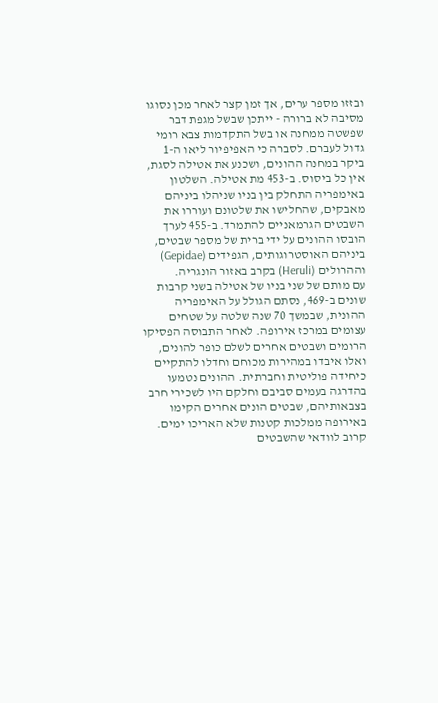ובזזו מספר ערים, אך זמן קצר לאחר מכן נסוגו מסיבה לא ברורה - ייתכן שבשל מגפת דבר
שפשטה ממחנה או בשל התקדמות צבא רומי גדול לעברם. לסברה כי האפיפיור ליאו ה-1
ביקר במחנה ההונים, ושכנע את אטילה לסגת, אין כל ביסוס. ב-453 מת אטילה. השלטון באימפריה התחלק בין בניו שניהלו ביניהם מאבקים, שהחלישו את שלטונם ועוררו את השבטים הגרמאניים להתמרד. ב-455 לערך הובסו ההונים על ידי ברית של מספר שבטים, ביניהם האוסטרוגותים, הגפידים (Gepidae) וההרולים (Heruli) בקרב באזור הונגריה.
עם מותם של שני בניו של אטילה בשני קרבות שונים ב-469, נסתם הגולל על האימפריה ההונית, שבמשך 70 שנה שלטה על שטחים עצומים במרכז אירופה. לאחר התבוסה הפסיקו הרומים ושבטים אחרים לשלם כופר להונים, ואלו איבדו במהירות מכוחם וחדלו להתקיים כיחידה פוליטית וחברתית. ההונים נטמעו בהדרגה בעמים סביבם וחלקם היו לשכירי חרב בצבאותיהם, שבטים הונים אחרים הקימו באירופה ממלכות קטנות שלא האריכו ימים. קרוב לוודאי שהשבטים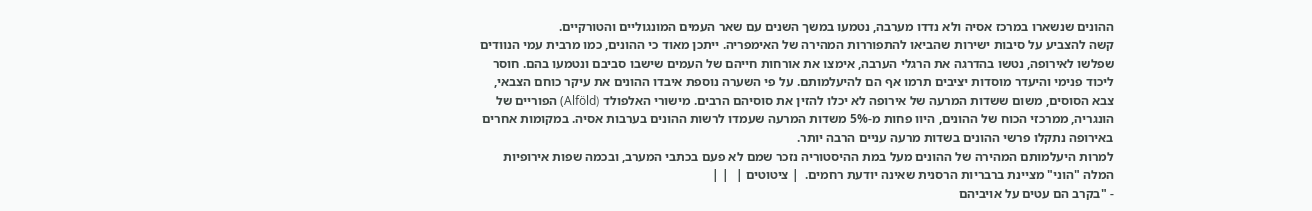ההונים שנשארו במרכז אסיה ולא נדדו מערבה, נטמעו במשך השנים עם שאר העמים המונגוליים והטורקיים.
קשה להצביע על סיבות ישירות שהביאו להתפוררות המהירה של האימפריה. ייתכן מאוד כי ההונים, כמו מרבית עמי הנוודים שפלשו לאירופה, נטשו בהדרגה את הרגלי הערבה, אימצו את אורחות חייהם של העמים שישבו סביבם ונטמעו בהם. חוסר ליכוד פנימי והיעדר מוסדות יציבים תרמו אף הם להיעלמותם. על פי השערה נוספת איבדו ההונים את עיקר כוחם הצבאי, צבא הסוסים, משום ששדות המרעה של אירופה לא יכלו להזין את סוסיהם הרבים. מישורי האלפולד (Alföld) הפוריים של הונגריה, ממרכזי הכוח של ההונים, היוו פחות מ-5% משדות המרעה שעמדו לרשות ההונים בערבות אסיה. במקומות אחרים באירופה נתקלו פרשי ההונים בשדות מרעה עניים הרבה יותר.
למרות היעלמותם המהירה של ההונים מעל במת ההיסטוריה נזכר שמם לא פעם בכתבי המערב, ובכמה שפות אירופיות המלה "הוני" מציינת ברבריות הרסנית שאינה יודעת רחמים.  | ציטוטים |  | |
- "בקרב הם עטים על אויביהם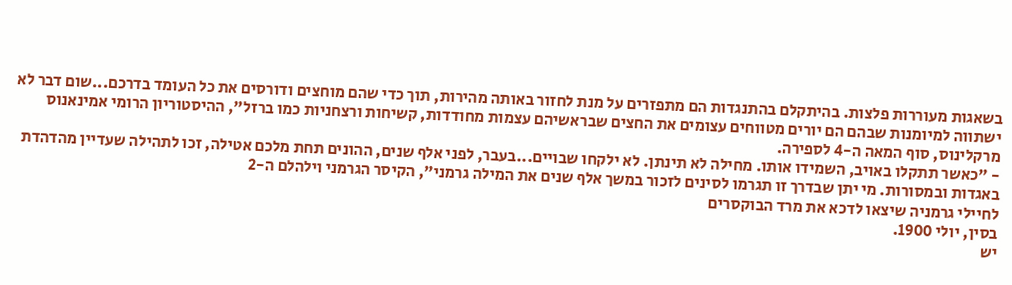בשאגות מעוררות פלצות. בהיתקלם בהתנגדות הם מתפזרים על מנת לחזור באותה מהירות, תוך כדי שהם מוחצים ודורסים את כל העומד בדרכם...שום דבר לא ישתווה למיומנות שבהם הם יורים מטווחים עצומים את החצים שבראשיהם עצמות מחודדות, קשיחות ורצחניות כמו ברזל", ההיסטוריון הרומי אמינאנוס מרקלינוס, סוף המאה ה-4 לספירה.
- "כאשר תתקלו באויב, השמידו אותו. מחילה לא תינתן. לא ילקחו שבויים...בעבר, לפני אלף שנים, ההונים תחת מלכם אטילה, זכו לתהילה שעדיין מהדהדת באגדות ובמסורות. מי יתן שבדרך זו תגרמו לסינים לזכור במשך אלף שנים את המילה גרמני", הקיסר הגרמני וילהלם ה-2
לחיילי גרמניה שיצאו לדכא את מרד הבוקסרים
בסין, יולי 1900.
יש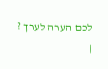לכם הערה לערך ?
|